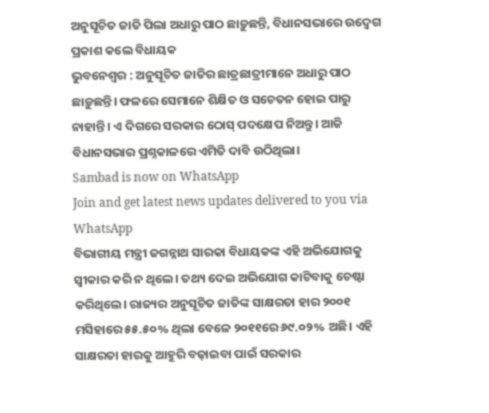ଅନୁସୂଚିତ ଜାତି ପିଲା ଅଧାରୁ ପାଠ ଛାଡ଼ୁଛନ୍ତି, ବିଧାନସଭାରେ ଉଦ୍ବେଗ ପ୍ରକାଶ କଲେ ବିଧାୟକ
ଭୁବନେଶ୍ବର : ଅନୁସୂଚିତ ଜାତିର ଛାତ୍ରଛାତ୍ରୀମାନେ ଅଧାରୁ ପାଠ ଛାଡ଼ୁଛନ୍ତି। ଫଳରେ ସେମାନେ ଶିକ୍ଷିତ ଓ ସଚେତନ ହୋଇ ପାରୁ ନାହାନ୍ତି। ଏ ଦିଗରେ ସରକାର ଠୋସ୍ ପଦକ୍ଷେପ ନିଅନ୍ତୁ। ଆଜି ବିଧାନସଭାର ପ୍ରଶ୍ନକାଳରେ ଏମିତି ଦାବି ଉଠିଥିଲା।
Sambad is now on WhatsApp
Join and get latest news updates delivered to you via WhatsApp
ବିଭାଗୀୟ ମନ୍ତ୍ରୀ ଜଗନ୍ନାଥ ସାରକା ବିଧାୟକଙ୍କ ଏହି ଅଭିଯୋଗକୁ ସ୍ବୀକାର କରି ନ ଥିଲେ। ତଥ୍ୟ ଦେଇ ଅଭିଯୋଗ କାଟିବାକୁ ଚେଷ୍ଟା କରିଥିଲେ। ରାଜ୍ୟର ଅନୁସୂଚିତ ଜାତିଙ୍କ ସାକ୍ଷରତା ହାର ୨୦୦୧ ମସିହାରେ ୫୫.୫୦% ଥିଲା ବେଳେ ୨୦୧୧ରେ ୬୯.୦୨% ଅଛି। ଏହି ସାକ୍ଷରତା ହାରକୁ ଆହୁରି ବଢ଼ାଇବା ପାଇଁ ସରକାର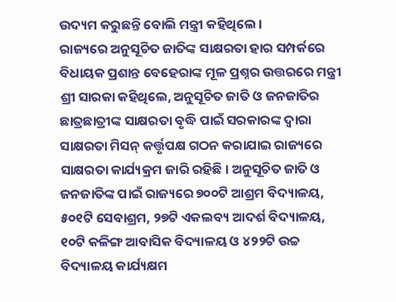ଉଦ୍ୟମ କରୁଛନ୍ତି ବୋଲି ମନ୍ତ୍ରୀ କହିଥିଲେ।
ରାଜ୍ୟରେ ଅନୁସୂଚିତ ଜାତିଙ୍କ ସାକ୍ଷରତା ହାର ସମ୍ପର୍କରେ ବିଧାୟକ ପ୍ରଶାନ୍ତ ବେହେରାଙ୍କ ମୂଳ ପ୍ରଶ୍ନର ଉତ୍ତରରେ ମନ୍ତ୍ରୀ ଶ୍ରୀ ସାରକା କହିଥିଲେ, ଅନୁସୂଚିତ ଜାତି ଓ ଜନଜାତିର ଛାତ୍ରଛାତ୍ରୀଙ୍କ ସାକ୍ଷରତା ବୃଦ୍ଧି ପାଇଁ ସରକାରଙ୍କ ଦ୍ବାରା ସାକ୍ଷରତା ମିସନ୍ କର୍ତ୍ତୃପକ୍ଷ ଗଠନ କରାଯାଇ ରାଜ୍ୟରେ ସାକ୍ଷରତା କାର୍ଯ୍ୟକ୍ରମ ଜାରି ରହିଛି। ଅନୁସୂଚିତ ଜାତି ଓ ଜନଜାତିଙ୍କ ପାଇଁ ରାଜ୍ୟରେ ୭୦୦ଟି ଆଶ୍ରମ ବିଦ୍ୟାଳୟ, ୫୦୧ଟି ସେବାଶ୍ରମ, ୨୭ଟି ଏକଲବ୍ୟ ଆଦର୍ଶ ବିଦ୍ୟାଳୟ, ୧୦ଟି କଳିଙ୍ଗ ଆବାସିକ ବିଦ୍ୟାଳୟ ଓ ୪୨୨ଟି ଉଚ୍ଚ ବିଦ୍ୟାଳୟ କାର୍ଯ୍ୟକ୍ଷମ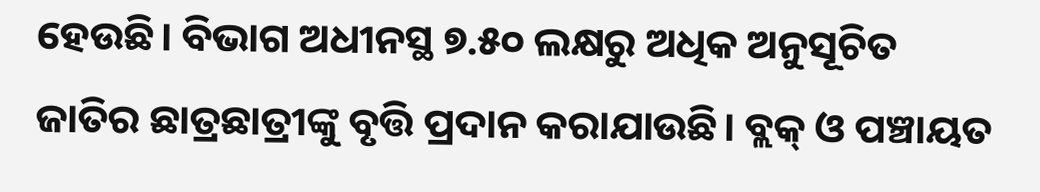ହେଉଛି। ବିଭାଗ ଅଧୀନସ୍ଥ ୭.୫୦ ଲକ୍ଷରୁ ଅଧିକ ଅନୁସୂଚିତ ଜାତିର ଛାତ୍ରଛାତ୍ରୀଙ୍କୁ ବୃତ୍ତି ପ୍ରଦାନ କରାଯାଉଛି। ବ୍ଲକ୍ ଓ ପଞ୍ଚାୟତ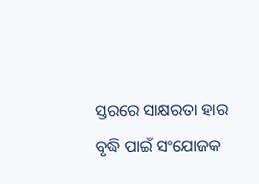ସ୍ତରରେ ସାକ୍ଷରତା ହାର ବୃଦ୍ଧି ପାଇଁ ସଂଯୋଜକ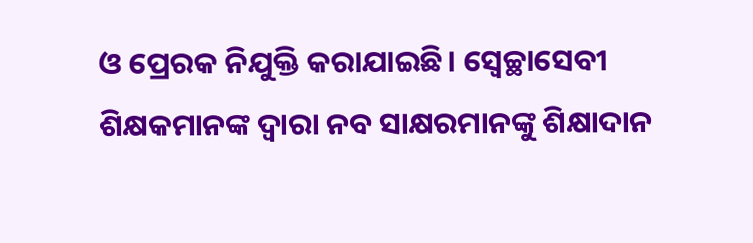ଓ ପ୍ରେରକ ନିଯୁକ୍ତି କରାଯାଇଛି। ସ୍ବେଚ୍ଛାସେବୀ ଶିକ୍ଷକମାନଙ୍କ ଦ୍ବାରା ନବ ସାକ୍ଷରମାନଙ୍କୁ ଶିକ୍ଷାଦାନ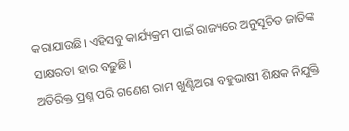କରାଯାଉଛି। ଏହିସବୁ କାର୍ଯ୍ୟକ୍ରମ ପାଇଁ ରାଜ୍ୟରେ ଅନୁସୂଚିତ ଜାତିଙ୍କ ସାକ୍ଷରତା ହାର ବଢ଼ୁଛି।
ଅତିରିକ୍ତ ପ୍ରଶ୍ନ ପରି ଗଣେଶ ରାମ ଖୁଣ୍ଟିଅରା ବହୁଭାଷୀ ଶିକ୍ଷକ ନିଯୁକ୍ତି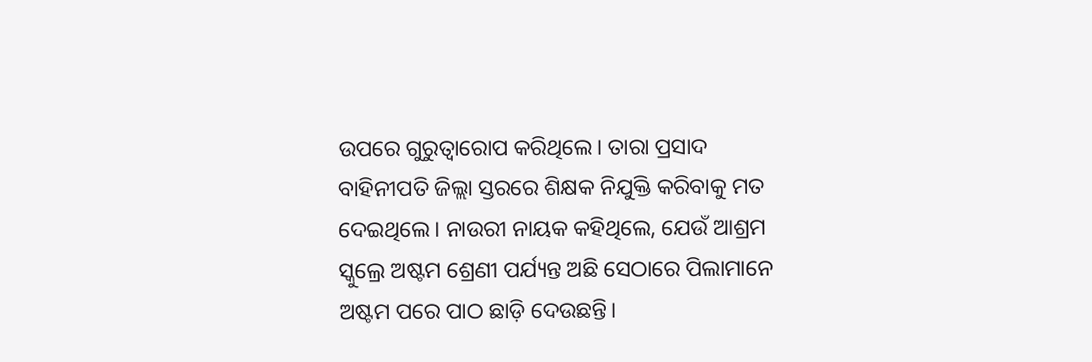ଉପରେ ଗୁରୁତ୍ବାରୋପ କରିଥିଲେ। ତାରା ପ୍ରସାଦ ବାହିନୀପତି ଜିଲ୍ଲା ସ୍ତରରେ ଶିକ୍ଷକ ନିଯୁକ୍ତି କରିବାକୁ ମତ ଦେଇଥିଲେ। ନାଉରୀ ନାୟକ କହିଥିଲେ, ଯେଉଁ ଆଶ୍ରମ ସ୍କୁଲ୍ରେ ଅଷ୍ଟମ ଶ୍ରେଣୀ ପର୍ଯ୍ୟନ୍ତ ଅଛି ସେଠାରେ ପିଲାମାନେ ଅଷ୍ଟମ ପରେ ପାଠ ଛାଡ଼ି ଦେଉଛନ୍ତି।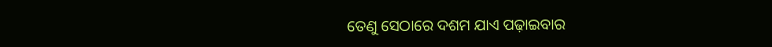ତେଣୁ ସେଠାରେ ଦଶମ ଯାଏ ପଢ଼ାଇବାର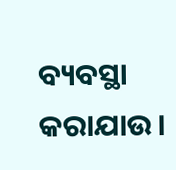ବ୍ୟବସ୍ଥା କରାଯାଉ।